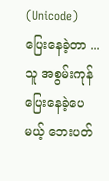(Unicode)
ပြေးနေခဲ့တာ ...သူ အစွမ်းကုန်ပြေးနေခဲ့ပေမယ့် ဘေးပတ်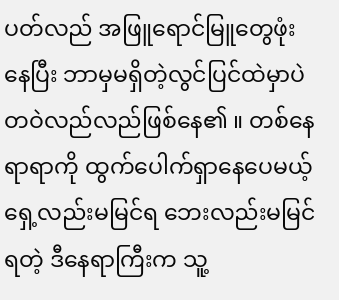ပတ်လည် အဖြူရောင်မြူတွေဖုံးနေပြီး ဘာမှမရှိတဲ့လွင်ပြင်ထဲမှာပဲ တဝဲလည်လည်ဖြစ်နေ၏ ။ တစ်နေရာရာကို ထွက်ပေါက်ရှာနေပေမယ့် ရှေ့လည်းမမြင်ရ ဘေးလည်းမမြင်ရတဲ့ ဒီနေရာကြီးက သူ့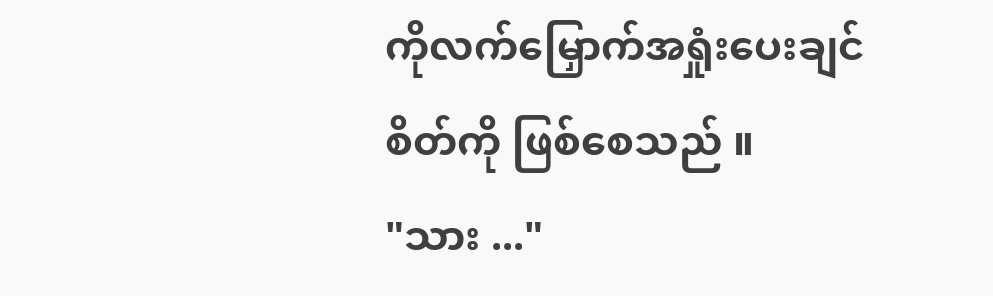ကိုလက်မြှောက်အရှုံးပေးချင်စိတ်ကို ဖြစ်စေသည် ။
"သား ..."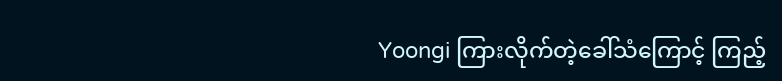Yoongi ကြားလိုက်တဲ့ခေါ်သံကြောင့် ကြည့်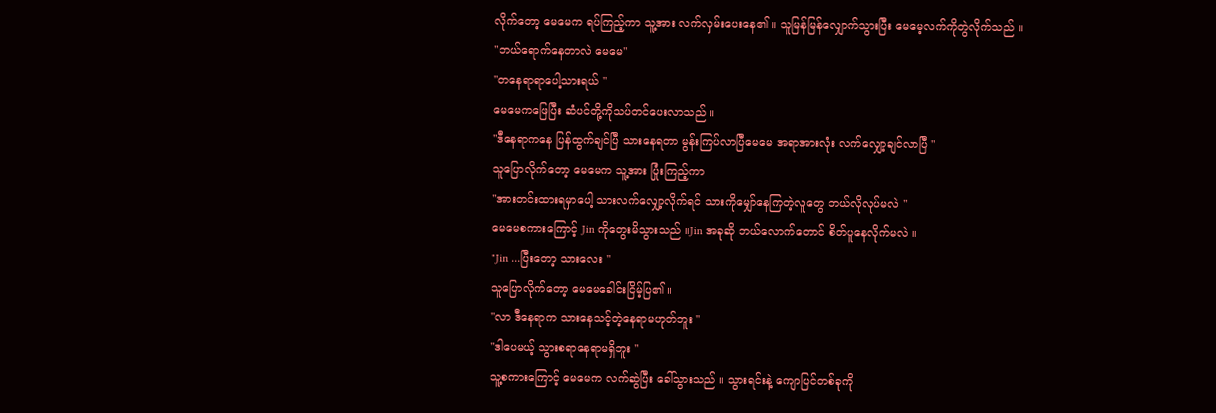လိုက်တော့ မေမေက ရပ်ကြည့်ကာ သူ့အား လက်လှမ်းပေးနေ၏ ။ သူမြန်မြန်လျှောက်သွားပြီး မေမေ့လက်ကိုတွဲလိုက်သည် ။
"ဘယ်ရောက်နေတာလဲ မေမေ"
"တနေရာရာပေါ့သားရယ် "
မေမေကဖြေပြီး ဆံပင်တို့ကိုသပ်တင်ပေးလာသည် ။
"ဒီနေရာကနေ ပြန်ထွက်ချင်ပြီ သားနေရတာ မွန်းကြပ်လာပြီမေမေ အရာအားလုံး လက်လျှော့ချင်လာပြီ "
သူပြောလိုက်တော့ မေမေက သူ့အား ပြုံးကြည့်ကာ
"အားတင်းထားရမှာပေါ့ သားလက်လျှော့လိုက်ရင် သားကိုမျှော်နေကြတဲ့လူတွေ ဘယ်လိုလုပ်မလဲ "
မေမေစကားကြောင့် Jin ကိုတွေးမိသွားသည် ။Jin အခုဆို ဘယ်လောက်တောင် စိတ်ပူနေလိုက်မလဲ ။
"Jin ...ပြီးတော့ သားလေး "
သူပြောလိုက်တော့ မေမေခေါင်းငြိမ့်ပြ၏ ။
"လာ ဒီနေရာက သားနေသင့်တဲ့နေရာမဟုတ်ဘူး "
"ဒါပေမယ့် သွားစရာနေရာမရှိဘူး "
သူ့စကားကြောင့် မေမေက လက်ဆွဲပြီး ခေါ်သွားသည် ။ သွားရင်းနဲ့ ကျောပြင်တစ်ခုကို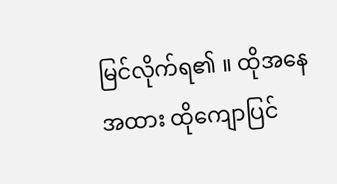မြင်လိုက်ရ၏ ။ ထိုအနေအထား ထိုကျောပြင်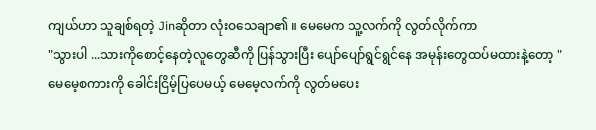ကျယ်ဟာ သူချစ်ရတဲ့ Jinဆိုတာ လုံးဝသေချာ၏ ။ မေမေက သူ့လက်ကို လွတ်လိုက်ကာ
"သွားပါ ...သားကိုစောင့်နေတဲ့လူတွေဆီကို ပြန်သွားပြီး ပျော်ပျော်ရွင်ရွင်နေ အမုန်းတွေထပ်မထားနဲ့တော့ "
မေမေ့စကားကို ခေါင်းငြိမ့်ပြပေမယ့် မေမေ့လက်ကို လွတ်မပေး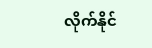လိုက်နိုင်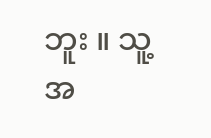ဘူး ။ သူ့အ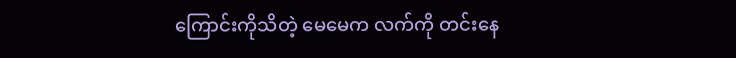ကြောင်းကိုသိတဲ့ မေမေက လက်ကို တင်းနေ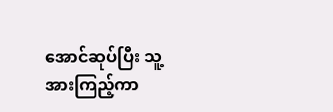အောင်ဆုပ်ပြီး သူ့အားကြည့်ကာ